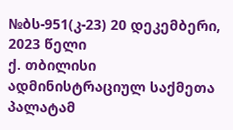№ბს-951(კ-23) 20 დეკემბერი, 2023 წელი
ქ. თბილისი
ადმინისტრაციულ საქმეთა პალატამ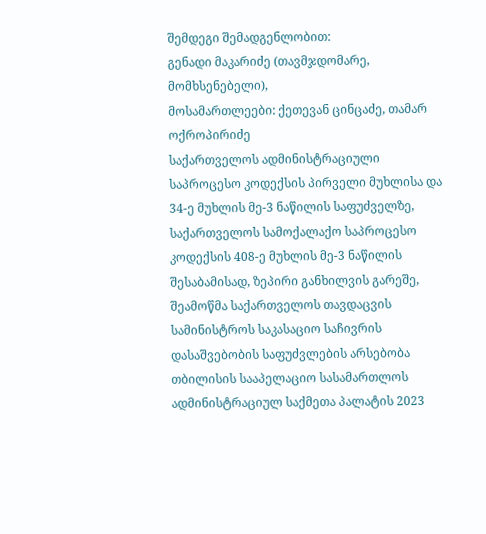შემდეგი შემადგენლობით:
გენადი მაკარიძე (თავმჯდომარე, მომხსენებელი),
მოსამართლეები: ქეთევან ცინცაძე, თამარ ოქროპირიძე
საქართველოს ადმინისტრაციული საპროცესო კოდექსის პირველი მუხლისა და 34-ე მუხლის მე-3 ნაწილის საფუძველზე, საქართველოს სამოქალაქო საპროცესო კოდექსის 408-ე მუხლის მე-3 ნაწილის შესაბამისად, ზეპირი განხილვის გარეშე, შეამოწმა საქართველოს თავდაცვის სამინისტროს საკასაციო საჩივრის დასაშვებობის საფუძვლების არსებობა თბილისის სააპელაციო სასამართლოს ადმინისტრაციულ საქმეთა პალატის 2023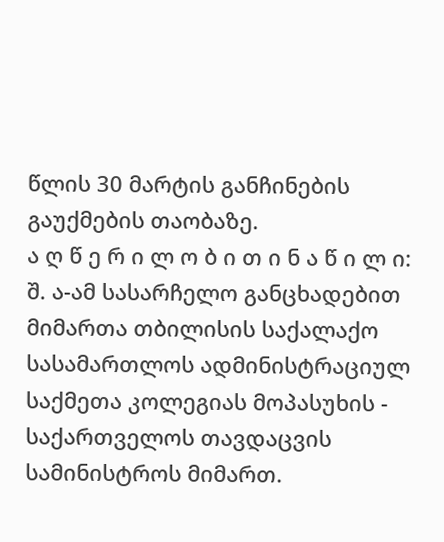წლის 30 მარტის განჩინების გაუქმების თაობაზე.
ა ღ წ ე რ ი ლ ო ბ ი თ ი ნ ა წ ი ლ ი:
შ. ა-ამ სასარჩელო განცხადებით მიმართა თბილისის საქალაქო სასამართლოს ადმინისტრაციულ საქმეთა კოლეგიას მოპასუხის - საქართველოს თავდაცვის სამინისტროს მიმართ.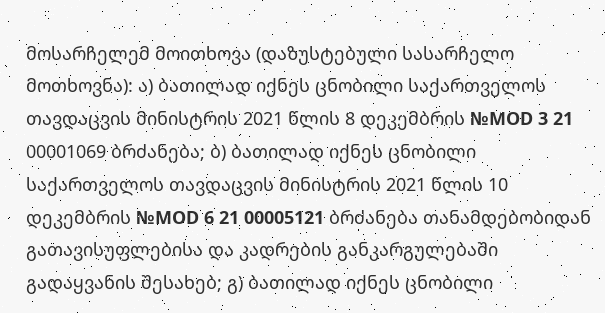მოსარჩელემ მოითხოვა (დაზუსტებული სასარჩელო მოთხოვნა): ა) ბათილად იქნეს ცნობილი საქართველოს თავდაცვის მინისტრის 2021 წლის 8 დეკემბრის №MOD 3 21 00001069 ბრძანება; ბ) ბათილად იქნეს ცნობილი საქართველოს თავდაცვის მინისტრის 2021 წლის 10 დეკემბრის №MOD 6 21 00005121 ბრძანება თანამდებობიდან გათავისუფლებისა და კადრების განკარგულებაში გადაყვანის შესახებ; გ) ბათილად იქნეს ცნობილი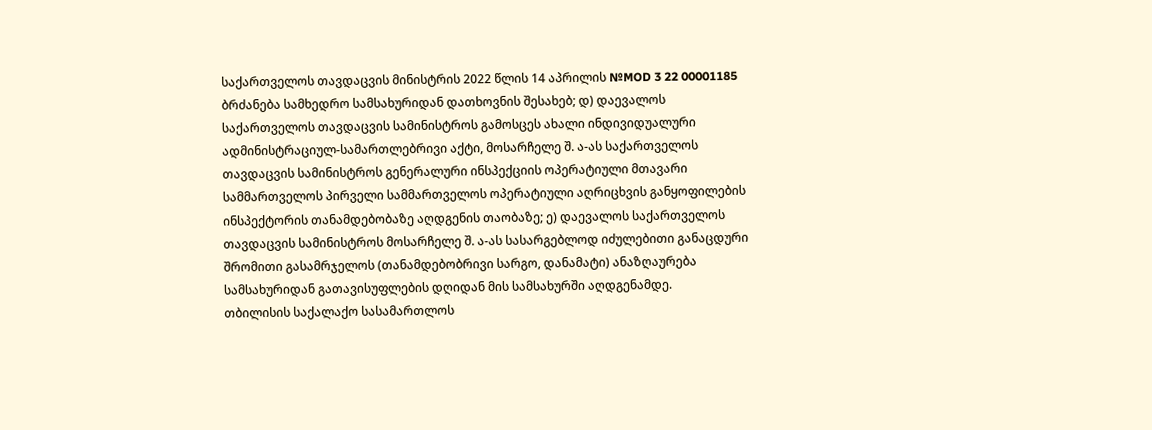საქართველოს თავდაცვის მინისტრის 2022 წლის 14 აპრილის №MOD 3 22 00001185 ბრძანება სამხედრო სამსახურიდან დათხოვნის შესახებ; დ) დაევალოს საქართველოს თავდაცვის სამინისტროს გამოსცეს ახალი ინდივიდუალური ადმინისტრაციულ-სამართლებრივი აქტი, მოსარჩელე შ. ა-ას საქართველოს თავდაცვის სამინისტროს გენერალური ინსპექციის ოპერატიული მთავარი სამმართველოს პირველი სამმართველოს ოპერატიული აღრიცხვის განყოფილების ინსპექტორის თანამდებობაზე აღდგენის თაობაზე; ე) დაევალოს საქართველოს თავდაცვის სამინისტროს მოსარჩელე შ. ა-ას სასარგებლოდ იძულებითი განაცდური შრომითი გასამრჯელოს (თანამდებობრივი სარგო, დანამატი) ანაზღაურება სამსახურიდან გათავისუფლების დღიდან მის სამსახურში აღდგენამდე.
თბილისის საქალაქო სასამართლოს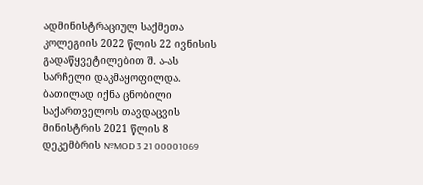ადმინისტრაციულ საქმეთა კოლეგიის 2022 წლის 22 ივნისის გადაწყვეტილებით შ. ა-ას სარჩელი დაკმაყოფილდა. ბათილად იქნა ცნობილი საქართველოს თავდაცვის მინისტრის 2021 წლის 8 დეკემბრის №MOD 3 21 00001069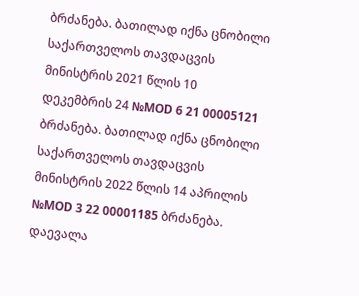ბრძანება. ბათილად იქნა ცნობილი საქართველოს თავდაცვის მინისტრის 2021 წლის 10 დეკემბრის 24 №MOD 6 21 00005121 ბრძანება. ბათილად იქნა ცნობილი საქართველოს თავდაცვის მინისტრის 2022 წლის 14 აპრილის №MOD 3 22 00001185 ბრძანება. დაევალა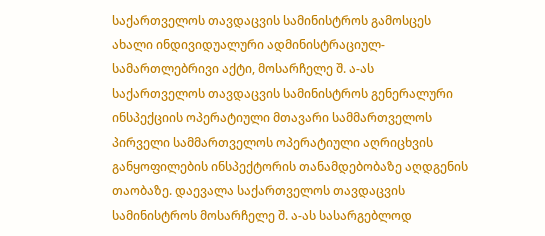საქართველოს თავდაცვის სამინისტროს გამოსცეს ახალი ინდივიდუალური ადმინისტრაციულ-სამართლებრივი აქტი, მოსარჩელე შ. ა-ას საქართველოს თავდაცვის სამინისტროს გენერალური ინსპექციის ოპერატიული მთავარი სამმართველოს პირველი სამმართველოს ოპერატიული აღრიცხვის განყოფილების ინსპექტორის თანამდებობაზე აღდგენის თაობაზე. დაევალა საქართველოს თავდაცვის სამინისტროს მოსარჩელე შ. ა-ას სასარგებლოდ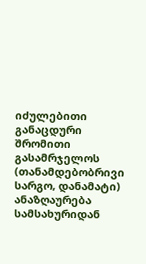იძულებითი განაცდური შრომითი გასამრჯელოს (თანამდებობრივი სარგო, დანამატი) ანაზღაურება სამსახურიდან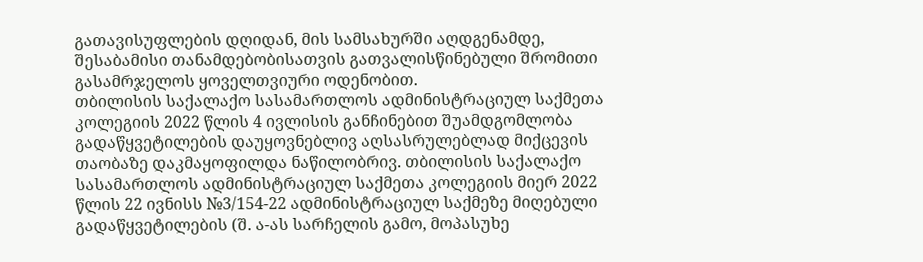გათავისუფლების დღიდან, მის სამსახურში აღდგენამდე, შესაბამისი თანამდებობისათვის გათვალისწინებული შრომითი გასამრჯელოს ყოველთვიური ოდენობით.
თბილისის საქალაქო სასამართლოს ადმინისტრაციულ საქმეთა კოლეგიის 2022 წლის 4 ივლისის განჩინებით შუამდგომლობა გადაწყვეტილების დაუყოვნებლივ აღსასრულებლად მიქცევის თაობაზე დაკმაყოფილდა ნაწილობრივ. თბილისის საქალაქო სასამართლოს ადმინისტრაციულ საქმეთა კოლეგიის მიერ 2022 წლის 22 ივნისს №3/154-22 ადმინისტრაციულ საქმეზე მიღებული გადაწყვეტილების (შ. ა-ას სარჩელის გამო, მოპასუხე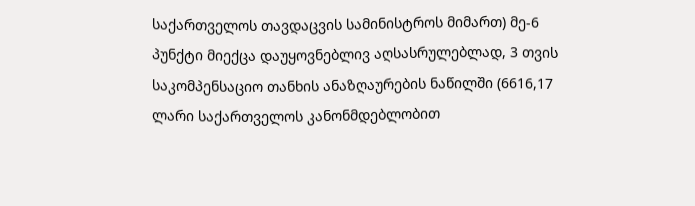საქართველოს თავდაცვის სამინისტროს მიმართ) მე-6 პუნქტი მიექცა დაუყოვნებლივ აღსასრულებლად, 3 თვის საკომპენსაციო თანხის ანაზღაურების ნაწილში (6616,17 ლარი საქართველოს კანონმდებლობით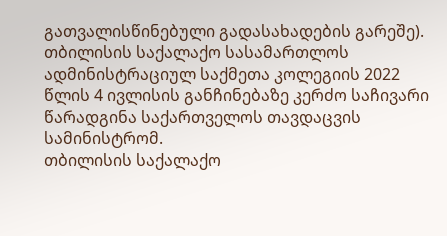გათვალისწინებული გადასახადების გარეშე).
თბილისის საქალაქო სასამართლოს ადმინისტრაციულ საქმეთა კოლეგიის 2022 წლის 4 ივლისის განჩინებაზე კერძო საჩივარი წარადგინა საქართველოს თავდაცვის სამინისტრომ.
თბილისის საქალაქო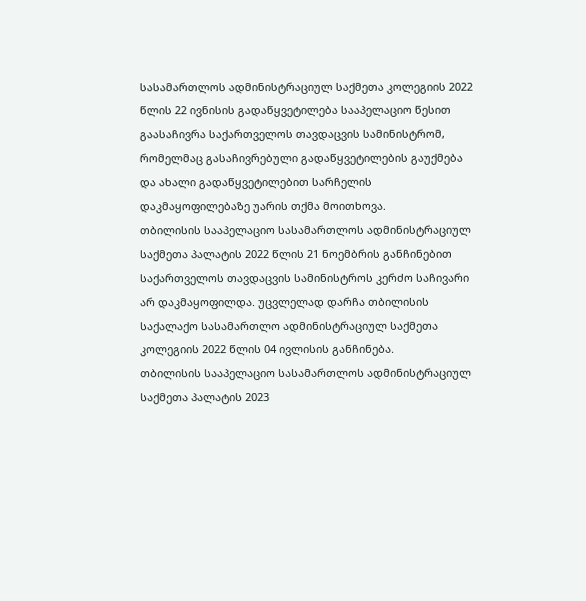სასამართლოს ადმინისტრაციულ საქმეთა კოლეგიის 2022 წლის 22 ივნისის გადაწყვეტილება სააპელაციო წესით გაასაჩივრა საქართველოს თავდაცვის სამინისტრომ, რომელმაც გასაჩივრებული გადაწყვეტილების გაუქმება და ახალი გადაწყვეტილებით სარჩელის დაკმაყოფილებაზე უარის თქმა მოითხოვა.
თბილისის სააპელაციო სასამართლოს ადმინისტრაციულ საქმეთა პალატის 2022 წლის 21 ნოემბრის განჩინებით საქართველოს თავდაცვის სამინისტროს კერძო საჩივარი არ დაკმაყოფილდა. უცვლელად დარჩა თბილისის საქალაქო სასამართლო ადმინისტრაციულ საქმეთა კოლეგიის 2022 წლის 04 ივლისის განჩინება.
თბილისის სააპელაციო სასამართლოს ადმინისტრაციულ საქმეთა პალატის 2023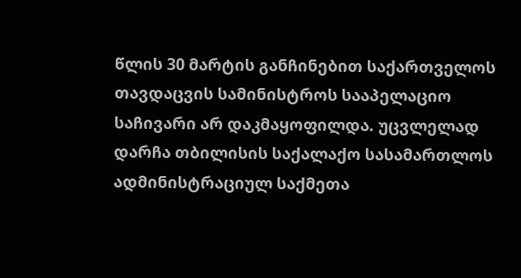წლის 30 მარტის განჩინებით საქართველოს თავდაცვის სამინისტროს სააპელაციო საჩივარი არ დაკმაყოფილდა. უცვლელად დარჩა თბილისის საქალაქო სასამართლოს ადმინისტრაციულ საქმეთა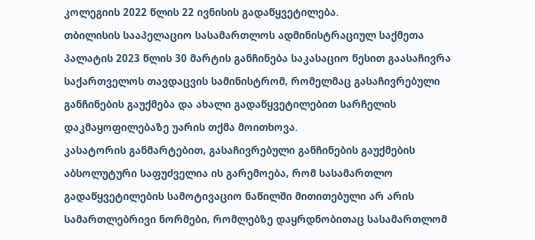კოლეგიის 2022 წლის 22 ივნისის გადაწყვეტილება.
თბილისის სააპელაციო სასამართლოს ადმინისტრაციულ საქმეთა პალატის 2023 წლის 30 მარტის განჩინება საკასაციო წესით გაასაჩივრა საქართველოს თავდაცვის სამინისტრომ, რომელმაც გასაჩივრებული განჩინების გაუქმება და ახალი გადაწყვეტილებით სარჩელის დაკმაყოფილებაზე უარის თქმა მოითხოვა.
კასატორის განმარტებით, გასაჩივრებული განჩინების გაუქმების აბსოლუტური საფუძველია ის გარემოება, რომ სასამართლო გადაწყვეტილების სამოტივაციო ნაწილში მითითებული არ არის სამართლებრივი ნორმები, რომლებზე დაყრდნობითაც სასამართლომ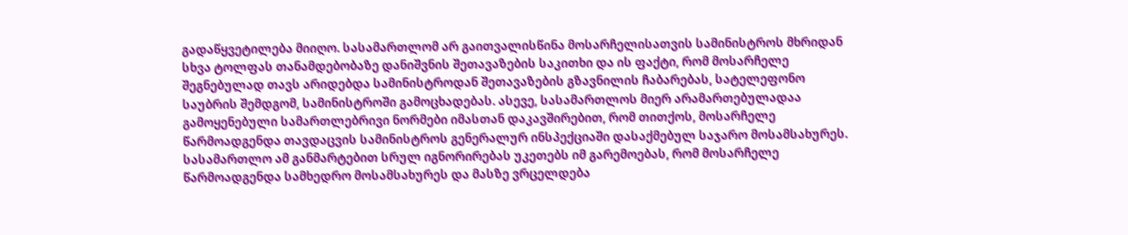გადაწყვეტილება მიიღო. სასამართლომ არ გაითვალისწინა მოსარჩელისათვის სამინისტროს მხრიდან სხვა ტოლფას თანამდებობაზე დანიშვნის შეთავაზების საკითხი და ის ფაქტი, რომ მოსარჩელე შეგნებულად თავს არიდებდა სამინისტროდან შეთავაზების გზავნილის ჩაბარებას, სატელეფონო საუბრის შემდგომ, სამინისტროში გამოცხადებას. ასევე, სასამართლოს მიერ არამართებულადაა გამოყენებული სამართლებრივი ნორმები იმასთან დაკავშირებით, რომ თითქოს, მოსარჩელე წარმოადგენდა თავდაცვის სამინისტროს გენერალურ ინსპექციაში დასაქმებულ საჯარო მოსამსახურეს. სასამართლო ამ განმარტებით სრულ იგნორირებას უკეთებს იმ გარემოებას, რომ მოსარჩელე წარმოადგენდა სამხედრო მოსამსახურეს და მასზე ვრცელდება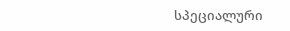სპეციალური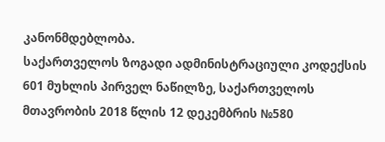კანონმდებლობა.
საქართველოს ზოგადი ადმინისტრაციული კოდექსის 601 მუხლის პირველ ნაწილზე, საქართველოს მთავრობის 2018 წლის 12 დეკემბრის №580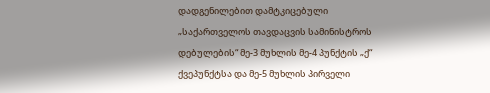დადგენილებით დამტკიცებული „საქართველოს თავდაცვის სამინისტროს დებულების“ მე-3 მუხლის მე-4 პუნქტის „ქ“ ქვეპუნქტსა და მე-5 მუხლის პირველი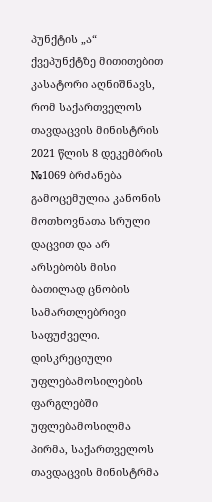პუნქტის „ა“ ქვეპუნქტზე მითითებით კასატორი აღნიშნავს, რომ საქართველოს თავდაცვის მინისტრის 2021 წლის 8 დეკემბრის №1069 ბრძანება გამოცემულია კანონის მოთხოვნათა სრული დაცვით და არ არსებობს მისი ბათილად ცნობის სამართლებრივი საფუძველი. დისკრეციული უფლებამოსილების ფარგლებში უფლებამოსილმა პირმა, საქართველოს თავდაცვის მინისტრმა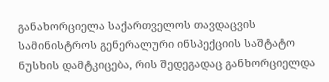განახორციელა საქართველოს თავდაცვის სამინისტროს გენერალური ინსპექციის საშტატო ნუსხის დამტკიცება, რის შედეგადაც განხორციელდა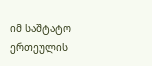იმ საშტატო ერთეულის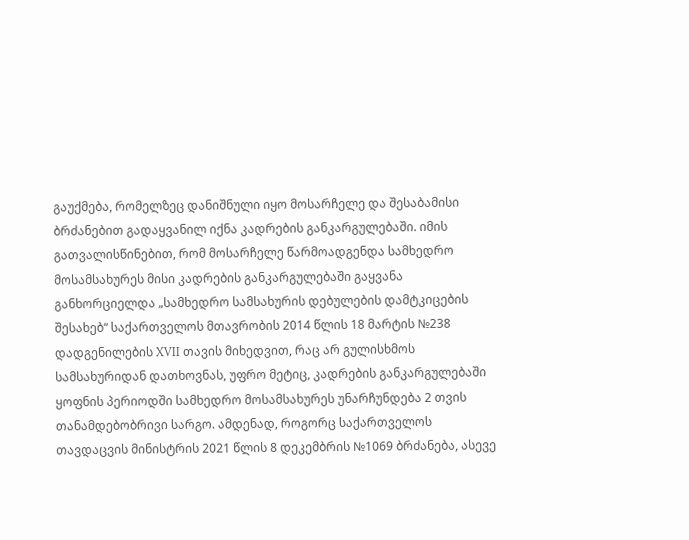გაუქმება, რომელზეც დანიშნული იყო მოსარჩელე და შესაბამისი ბრძანებით გადაყვანილ იქნა კადრების განკარგულებაში. იმის გათვალისწინებით, რომ მოსარჩელე წარმოადგენდა სამხედრო მოსამსახურეს მისი კადრების განკარგულებაში გაყვანა განხორციელდა „სამხედრო სამსახურის დებულების დამტკიცების შესახებ“ საქართველოს მთავრობის 2014 წლის 18 მარტის №238 დადგენილების XVII თავის მიხედვით, რაც არ გულისხმოს სამსახურიდან დათხოვნას, უფრო მეტიც, კადრების განკარგულებაში ყოფნის პერიოდში სამხედრო მოსამსახურეს უნარჩუნდება 2 თვის თანამდებობრივი სარგო. ამდენად, როგორც საქართველოს თავდაცვის მინისტრის 2021 წლის 8 დეკემბრის №1069 ბრძანება, ასევე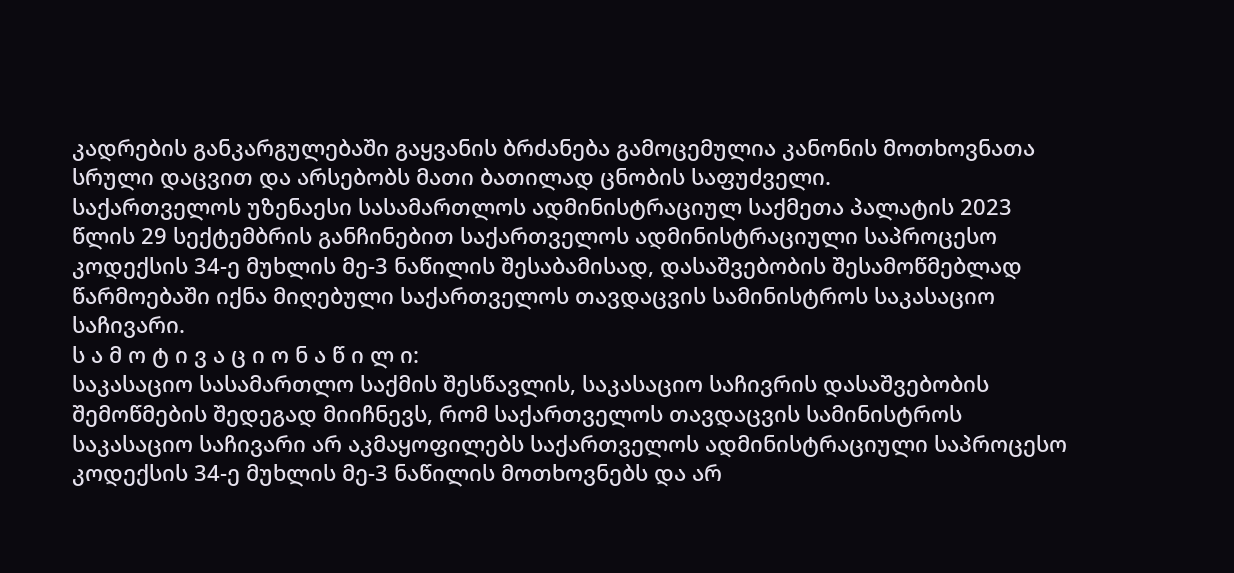კადრების განკარგულებაში გაყვანის ბრძანება გამოცემულია კანონის მოთხოვნათა სრული დაცვით და არსებობს მათი ბათილად ცნობის საფუძველი.
საქართველოს უზენაესი სასამართლოს ადმინისტრაციულ საქმეთა პალატის 2023 წლის 29 სექტემბრის განჩინებით საქართველოს ადმინისტრაციული საპროცესო კოდექსის 34-ე მუხლის მე-3 ნაწილის შესაბამისად, დასაშვებობის შესამოწმებლად წარმოებაში იქნა მიღებული საქართველოს თავდაცვის სამინისტროს საკასაციო საჩივარი.
ს ა მ ო ტ ი ვ ა ც ი ო ნ ა წ ი ლ ი:
საკასაციო სასამართლო საქმის შესწავლის, საკასაციო საჩივრის დასაშვებობის შემოწმების შედეგად მიიჩნევს, რომ საქართველოს თავდაცვის სამინისტროს საკასაციო საჩივარი არ აკმაყოფილებს საქართველოს ადმინისტრაციული საპროცესო კოდექსის 34-ე მუხლის მე-3 ნაწილის მოთხოვნებს და არ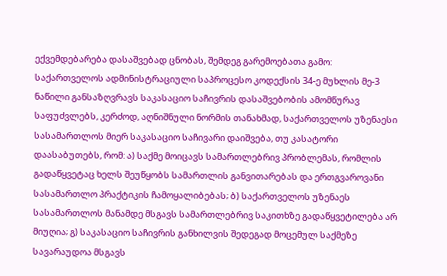ექვემდებარება დასაშვებად ცნობას, შემდეგ გარემოებათა გამო:
საქართველოს ადმინისტრაციული საპროცესო კოდექსის 34-ე მუხლის მე-3 ნაწილი განსაზღვრავს საკასაციო საჩივრის დასაშვებობის ამომწურავ საფუძვლებს, კერძოდ, აღნიშნული ნორმის თანახმად, საქართველოს უზენაესი სასამართლოს მიერ საკასაციო საჩივარი დაიშვება, თუ კასატორი დაასაბუთებს, რომ: ა) საქმე მოიცავს სამართლებრივ პრობლემას, რომლის გადაწყვეტაც ხელს შეუწყობს სამართლის განვითარებას და ერთგვაროვანი სასამართლო პრაქტიკის ჩამოყალიბებას; ბ) საქართველოს უზენაეს სასამართლოს მანამდე მსგავს სამართლებრივ საკითხზე გადაწყვეტილება არ მიუღია; გ) საკასაციო საჩივრის განხილვის შედეგად მოცემულ საქმეზე სავარაუდოა მსგავს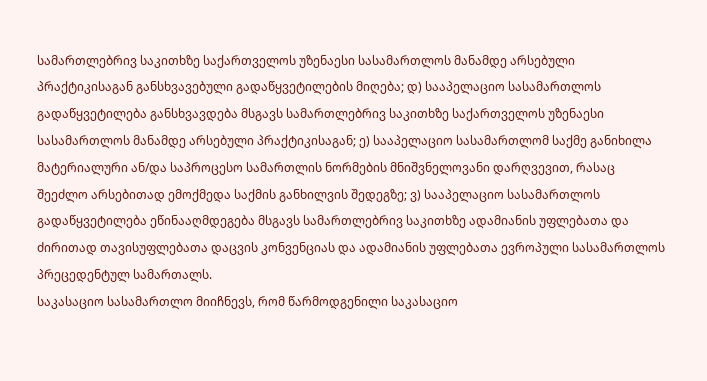სამართლებრივ საკითხზე საქართველოს უზენაესი სასამართლოს მანამდე არსებული პრაქტიკისაგან განსხვავებული გადაწყვეტილების მიღება; დ) სააპელაციო სასამართლოს გადაწყვეტილება განსხვავდება მსგავს სამართლებრივ საკითხზე საქართველოს უზენაესი სასამართლოს მანამდე არსებული პრაქტიკისაგან; ე) სააპელაციო სასამართლომ საქმე განიხილა მატერიალური ან/და საპროცესო სამართლის ნორმების მნიშვნელოვანი დარღვევით, რასაც შეეძლო არსებითად ემოქმედა საქმის განხილვის შედეგზე; ვ) სააპელაციო სასამართლოს გადაწყვეტილება ეწინააღმდეგება მსგავს სამართლებრივ საკითხზე ადამიანის უფლებათა და ძირითად თავისუფლებათა დაცვის კონვენციას და ადამიანის უფლებათა ევროპული სასამართლოს პრეცედენტულ სამართალს.
საკასაციო სასამართლო მიიჩნევს, რომ წარმოდგენილი საკასაციო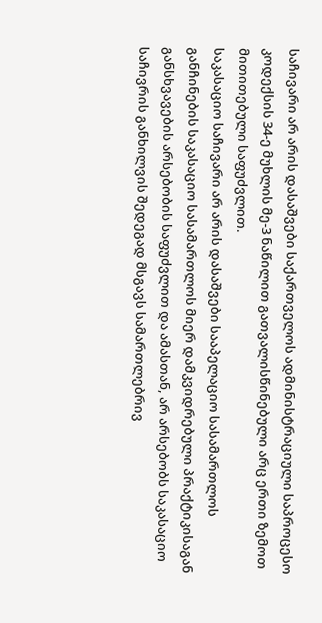საჩივარი არ არის დასაშვები საქართველოს ადმინისტრაციული საპროცესო კოდექსის 34-ე მუხლის მე-3 ნაწილით გათვალისწინებული არც ერთი ზემოთ მითითებული საფუძვლით.
საკასაციო საჩივარი არ არის დასაშვები სააპელაციო სასამართლოს განჩინების საკასაციო სასამართლოს მიერ დამკვიდრებული პრაქტიკისაგან განსხვავების არსებობის საფუძვლით და ამასთან, არ არსებობს საკასაციო საჩივრის განხილვის შედეგად მსგავს სამართლებრივ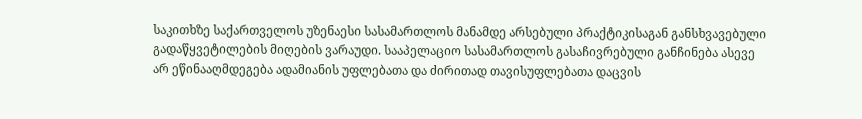საკითხზე საქართველოს უზენაესი სასამართლოს მანამდე არსებული პრაქტიკისაგან განსხვავებული გადაწყვეტილების მიღების ვარაუდი. სააპელაციო სასამართლოს გასაჩივრებული განჩინება ასევე არ ეწინააღმდეგება ადამიანის უფლებათა და ძირითად თავისუფლებათა დაცვის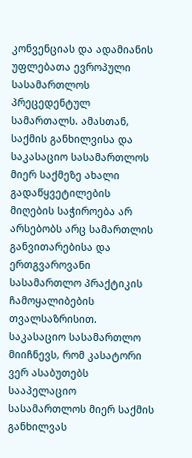კონვენციას და ადამიანის უფლებათა ევროპული სასამართლოს პრეცედენტულ სამართალს. ამასთან, საქმის განხილვისა და საკასაციო სასამართლოს მიერ საქმეზე ახალი გადაწყვეტილების მიღების საჭიროება არ არსებობს არც სამართლის განვითარებისა და ერთგვაროვანი სასამართლო პრაქტიკის ჩამოყალიბების თვალსაზრისით.
საკასაციო სასამართლო მიიჩნევს, რომ კასატორი ვერ ასაბუთებს სააპელაციო სასამართლოს მიერ საქმის განხილვას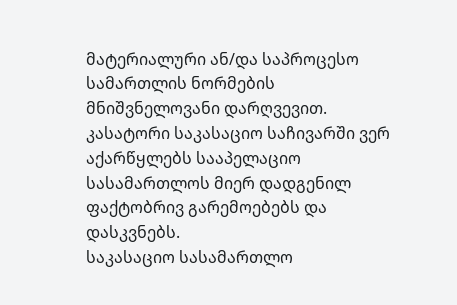მატერიალური ან/და საპროცესო სამართლის ნორმების მნიშვნელოვანი დარღვევით. კასატორი საკასაციო საჩივარში ვერ აქარწყლებს სააპელაციო სასამართლოს მიერ დადგენილ ფაქტობრივ გარემოებებს და დასკვნებს.
საკასაციო სასამართლო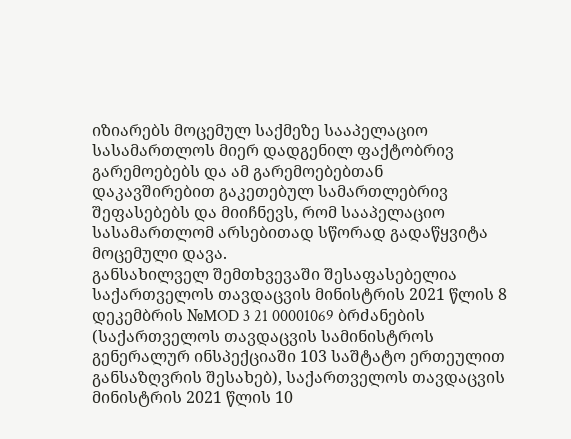იზიარებს მოცემულ საქმეზე სააპელაციო სასამართლოს მიერ დადგენილ ფაქტობრივ გარემოებებს და ამ გარემოებებთან დაკავშირებით გაკეთებულ სამართლებრივ შეფასებებს და მიიჩნევს, რომ სააპელაციო სასამართლომ არსებითად სწორად გადაწყვიტა მოცემული დავა.
განსახილველ შემთხვევაში შესაფასებელია საქართველოს თავდაცვის მინისტრის 2021 წლის 8 დეკემბრის №MOD 3 21 00001069 ბრძანების (საქართველოს თავდაცვის სამინისტროს გენერალურ ინსპექციაში 103 საშტატო ერთეულით განსაზღვრის შესახებ), საქართველოს თავდაცვის მინისტრის 2021 წლის 10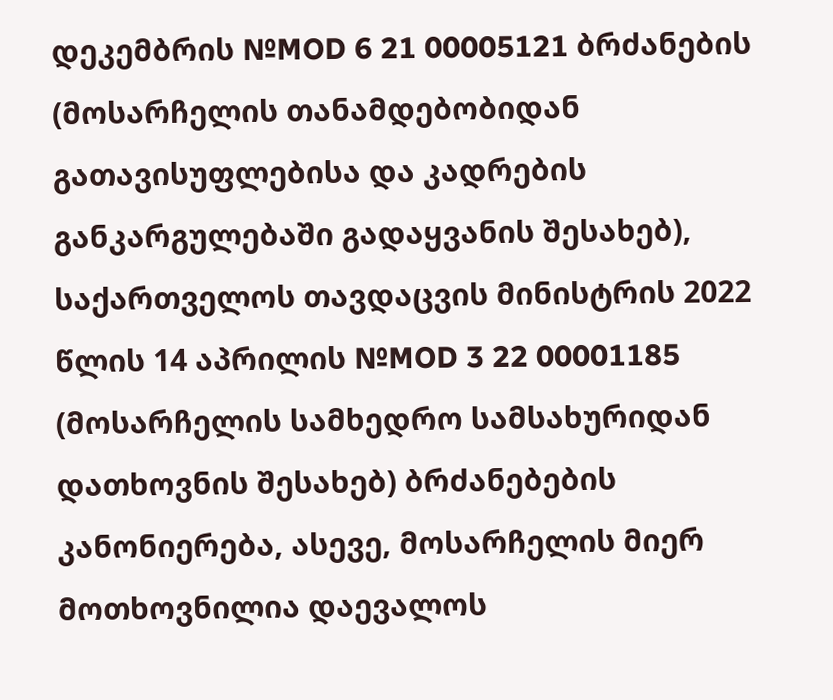დეკემბრის №MOD 6 21 00005121 ბრძანების (მოსარჩელის თანამდებობიდან გათავისუფლებისა და კადრების განკარგულებაში გადაყვანის შესახებ), საქართველოს თავდაცვის მინისტრის 2022 წლის 14 აპრილის №MOD 3 22 00001185 (მოსარჩელის სამხედრო სამსახურიდან დათხოვნის შესახებ) ბრძანებების კანონიერება, ასევე, მოსარჩელის მიერ მოთხოვნილია დაევალოს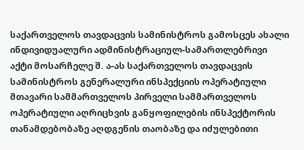საქართველოს თავდაცვის სამინისტროს გამოსცეს ახალი ინდივიდუალური ადმინისტრაციულ-სამართლებრივი აქტი მოსარჩელე შ. ა-ას საქართველოს თავდაცვის სამინისტროს გენერალური ინსპექციის ოპერატიული მთავარი სამმართველოს პირველი სამმართველოს ოპერატიული აღრიცხვის განყოფილების ინსპექტორის თანამდებობაზე აღდგენის თაობაზე და იძულებითი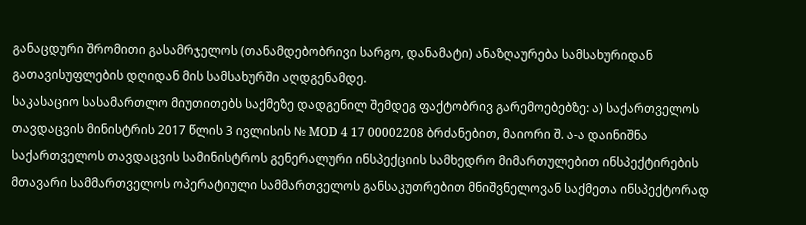განაცდური შრომითი გასამრჯელოს (თანამდებობრივი სარგო, დანამატი) ანაზღაურება სამსახურიდან გათავისუფლების დღიდან მის სამსახურში აღდგენამდე.
საკასაციო სასამართლო მიუთითებს საქმეზე დადგენილ შემდეგ ფაქტობრივ გარემოებებზე: ა) საქართველოს თავდაცვის მინისტრის 2017 წლის 3 ივლისის № MOD 4 17 00002208 ბრძანებით, მაიორი შ. ა-ა დაინიშნა საქართველოს თავდაცვის სამინისტროს გენერალური ინსპექციის სამხედრო მიმართულებით ინსპექტირების მთავარი სამმართველოს ოპერატიული სამმართველოს განსაკუთრებით მნიშვნელოვან საქმეთა ინსპექტორად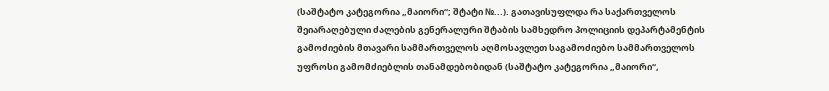(საშტატო კატეგორია „მაიორი“; შტატი №...). გათავისუფლდა რა საქართველოს შეიარაღებული ძალების გენერალური შტაბის სამხედრო პოლიციის დეპარტამენტის გამოძიების მთავარი სამმართველოს აღმოსავლეთ საგამოძიებო სამმართველოს უფროსი გამომძიებლის თანამდებობიდან (საშტატო კატეგორია „მაიორი“,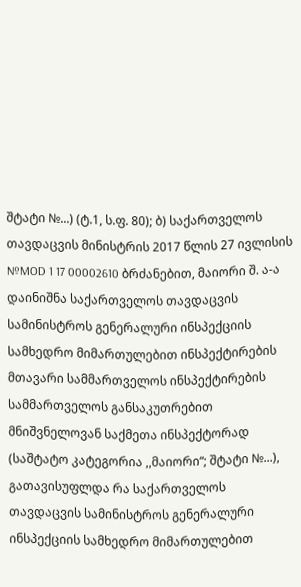შტატი №...) (ტ.1, ს.ფ. 80); ბ) საქართველოს თავდაცვის მინისტრის 2017 წლის 27 ივლისის №MOD 1 17 00002610 ბრძანებით, მაიორი შ. ა-ა დაინიშნა საქართველოს თავდაცვის სამინისტროს გენერალური ინსპექციის სამხედრო მიმართულებით ინსპექტირების მთავარი სამმართველოს ინსპექტირების სამმართველოს განსაკუთრებით მნიშვნელოვან საქმეთა ინსპექტორად (საშტატო კატეგორია ,,მაიორი“; შტატი №...), გათავისუფლდა რა საქართველოს თავდაცვის სამინისტროს გენერალური ინსპექციის სამხედრო მიმართულებით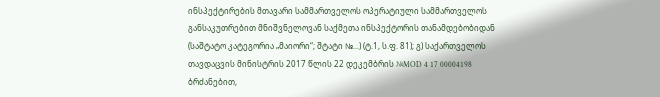ინსპექტირების მთავარი სამმართველოს ოპერატიული სამმართველოს განსაკუთრებით მნიშვნელოვან საქმეთა ინსპექტორის თანამდებობიდან (საშტატო კატეგორია „მაიორი“; შტატი №...) (ტ.1, ს.ფ. 81); გ) საქართველოს თავდაცვის მინისტრის 2017 წლის 22 დეკემბრის №MOD 4 17 00004198 ბრძანებით,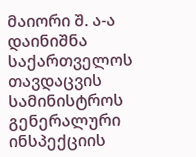მაიორი შ. ა-ა დაინიშნა საქართველოს თავდაცვის სამინისტროს გენერალური ინსპექციის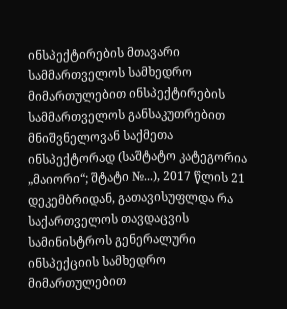ინსპექტირების მთავარი სამმართველოს სამხედრო მიმართულებით ინსპექტირების სამმართველოს განსაკუთრებით მნიშვნელოვან საქმეთა ინსპექტორად (საშტატო კატეგორია „მაიორი“; შტატი №...), 2017 წლის 21 დეკემბრიდან, გათავისუფლდა რა საქართველოს თავდაცვის სამინისტროს გენერალური ინსპექციის სამხედრო მიმართულებით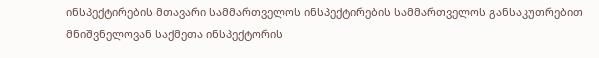ინსპექტირების მთავარი სამმართველოს ინსპექტირების სამმართველოს განსაკუთრებით მნიშვნელოვან საქმეთა ინსპექტორის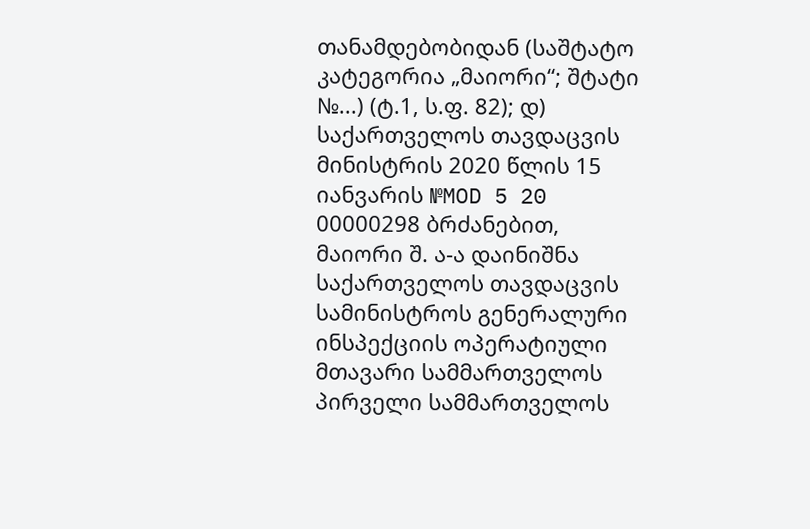თანამდებობიდან (საშტატო კატეგორია „მაიორი“; შტატი №...) (ტ.1, ს.ფ. 82); დ) საქართველოს თავდაცვის მინისტრის 2020 წლის 15 იანვარის №MOD 5 20 00000298 ბრძანებით, მაიორი შ. ა-ა დაინიშნა საქართველოს თავდაცვის სამინისტროს გენერალური ინსპექციის ოპერატიული მთავარი სამმართველოს პირველი სამმართველოს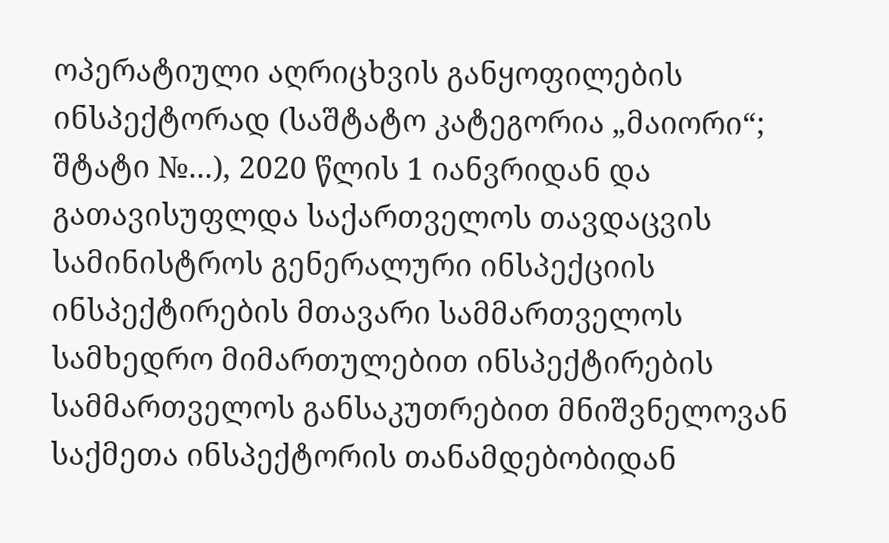ოპერატიული აღრიცხვის განყოფილების ინსპექტორად (საშტატო კატეგორია „მაიორი“; შტატი №...), 2020 წლის 1 იანვრიდან და გათავისუფლდა საქართველოს თავდაცვის სამინისტროს გენერალური ინსპექციის ინსპექტირების მთავარი სამმართველოს სამხედრო მიმართულებით ინსპექტირების სამმართველოს განსაკუთრებით მნიშვნელოვან საქმეთა ინსპექტორის თანამდებობიდან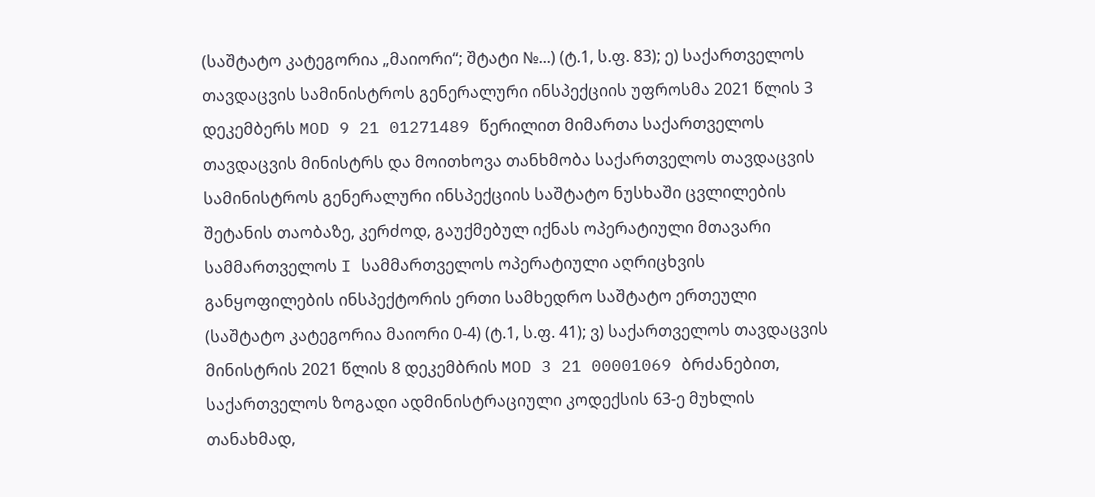(საშტატო კატეგორია „მაიორი“; შტატი №...) (ტ.1, ს.ფ. 83); ე) საქართველოს თავდაცვის სამინისტროს გენერალური ინსპექციის უფროსმა 2021 წლის 3 დეკემბერს MOD 9 21 01271489 წერილით მიმართა საქართველოს თავდაცვის მინისტრს და მოითხოვა თანხმობა საქართველოს თავდაცვის სამინისტროს გენერალური ინსპექციის საშტატო ნუსხაში ცვლილების შეტანის თაობაზე, კერძოდ, გაუქმებულ იქნას ოპერატიული მთავარი სამმართველოს I სამმართველოს ოპერატიული აღრიცხვის განყოფილების ინსპექტორის ერთი სამხედრო საშტატო ერთეული (საშტატო კატეგორია მაიორი 0-4) (ტ.1, ს.ფ. 41); ვ) საქართველოს თავდაცვის მინისტრის 2021 წლის 8 დეკემბრის MOD 3 21 00001069 ბრძანებით, საქართველოს ზოგადი ადმინისტრაციული კოდექსის 63-ე მუხლის თანახმად,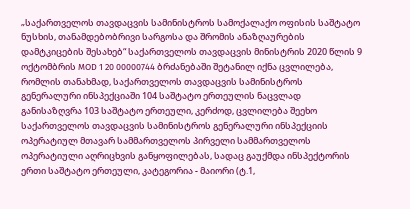„საქართველოს თავდაცვის სამინისტროს სამოქალაქო ოფისის საშტატო ნუსხის, თანამდებობრივი სარგოსა და შრომის ანაზღაურების დამტკიცების შესახებ“ საქართველოს თავდაცვის მინისტრის 2020 წლის 9 ოქტომბრის MOD 1 20 00000744 ბრძანებაში შეტანილ იქნა ცვლილება, რომლის თანახმად, საქართველოს თავდაცვის სამინისტროს გენერალური ინსპექციაში 104 საშტატო ერთეულის ნაცვლად განისაზღვრა 103 საშტატო ერთეული, კერძოდ, ცვლილება შეეხო საქართველოს თავდაცვის სამინისტროს გენერალური ინსპექციის ოპერატიულ მთავარ სამმართველოს პირველი სამმართველოს ოპერატიული აღრიცხვის განყოფილებას, სადაც გაუქმდა ინსპექტორის ერთი საშტატო ერთეული, კატეგორია - მაიორი (ტ.1,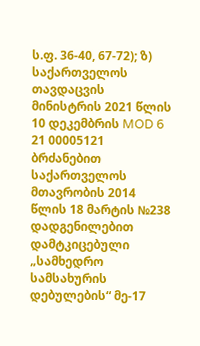ს.ფ. 36-40, 67-72); ზ) საქართველოს თავდაცვის მინისტრის 2021 წლის 10 დეკემბრის MOD 6 21 00005121 ბრძანებით საქართველოს მთავრობის 2014 წლის 18 მარტის №238 დადგენილებით დამტკიცებული „სამხედრო სამსახურის დებულების“ მე-17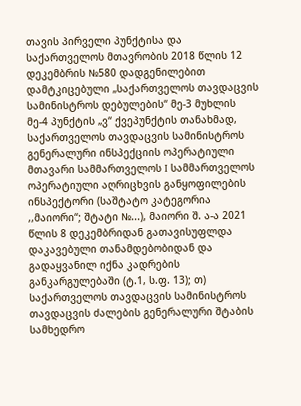თავის პირველი პუნქტისა და საქართველოს მთავრობის 2018 წლის 12 დეკემბრის №580 დადგენილებით დამტკიცებული „საქართველოს თავდაცვის სამინისტროს დებულების“ მე-3 მუხლის მე-4 პუნქტის „ვ“ ქვეპუნქტის თანახმად, საქართველოს თავდაცვის სამინისტროს გენერალური ინსპექციის ოპერატიული მთავარი სამმართველოს I სამმართველოს ოპერატიული აღრიცხვის განყოფილების ინსპექტორი (საშტატო კატეგორია ,,მაიორი“; შტატი №...), მაიორი შ. ა-ა 2021 წლის 8 დეკემბრიდან გათავისუფლდა დაკავებული თანამდებობიდან და გადაყვანილ იქნა კადრების განკარგულებაში (ტ.1, ს.ფ. 13); თ) საქართველოს თავდაცვის სამინისტროს თავდაცვის ძალების გენერალური შტაბის სამხედრო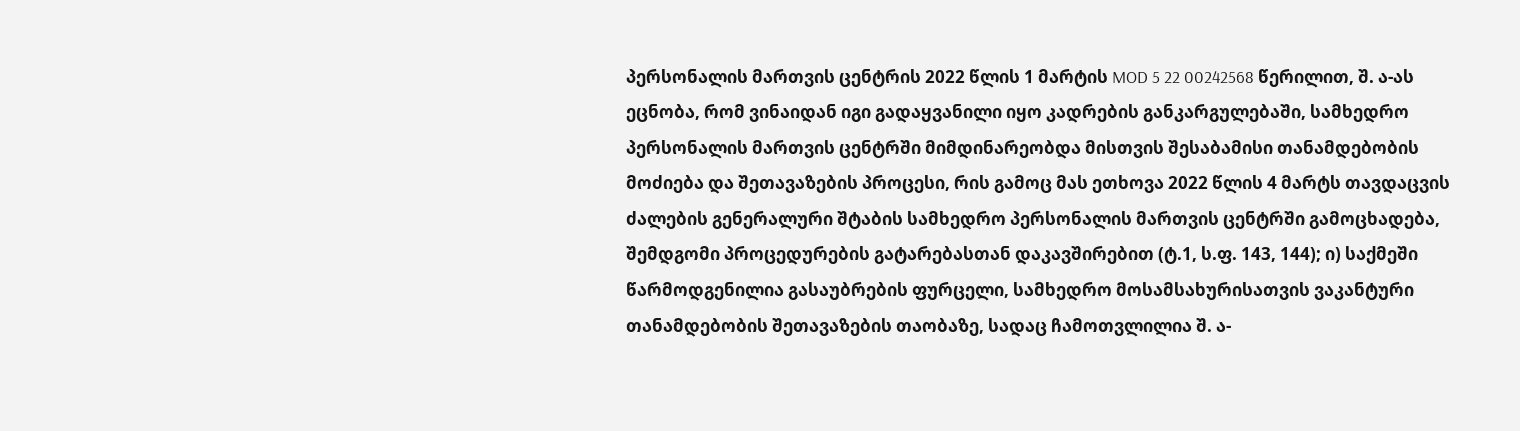პერსონალის მართვის ცენტრის 2022 წლის 1 მარტის MOD 5 22 00242568 წერილით, შ. ა-ას ეცნობა, რომ ვინაიდან იგი გადაყვანილი იყო კადრების განკარგულებაში, სამხედრო პერსონალის მართვის ცენტრში მიმდინარეობდა მისთვის შესაბამისი თანამდებობის მოძიება და შეთავაზების პროცესი, რის გამოც მას ეთხოვა 2022 წლის 4 მარტს თავდაცვის ძალების გენერალური შტაბის სამხედრო პერსონალის მართვის ცენტრში გამოცხადება, შემდგომი პროცედურების გატარებასთან დაკავშირებით (ტ.1, ს.ფ. 143, 144); ი) საქმეში წარმოდგენილია გასაუბრების ფურცელი, სამხედრო მოსამსახურისათვის ვაკანტური თანამდებობის შეთავაზების თაობაზე, სადაც ჩამოთვლილია შ. ა-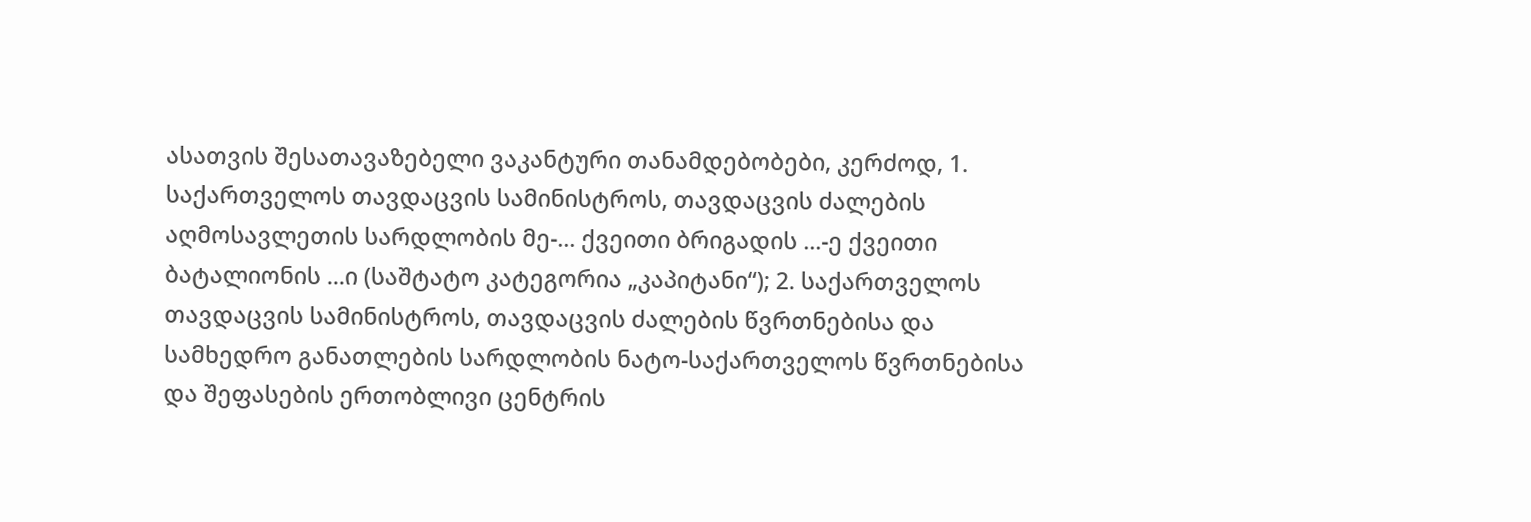ასათვის შესათავაზებელი ვაკანტური თანამდებობები, კერძოდ, 1. საქართველოს თავდაცვის სამინისტროს, თავდაცვის ძალების აღმოსავლეთის სარდლობის მე-... ქვეითი ბრიგადის ...-ე ქვეითი ბატალიონის ...ი (საშტატო კატეგორია „კაპიტანი“); 2. საქართველოს თავდაცვის სამინისტროს, თავდაცვის ძალების წვრთნებისა და სამხედრო განათლების სარდლობის ნატო-საქართველოს წვრთნებისა და შეფასების ერთობლივი ცენტრის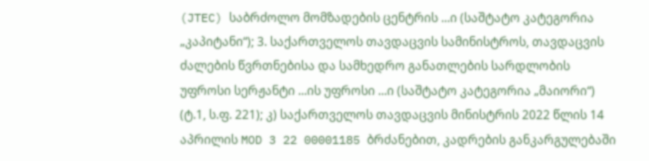(JTEC) საბრძოლო მომზადების ცენტრის ...ი (საშტატო კატეგორია „კაპიტანი“); 3. საქართველოს თავდაცვის სამინისტროს, თავდაცვის ძალების წვრთნებისა და სამხედრო განათლების სარდლობის უფროსი სერჟანტი ...ის უფროსი ...ი (საშტატო კატეგორია „მაიორი“) (ტ.1, ს.ფ. 221); კ) საქართველოს თავდაცვის მინისტრის 2022 წლის 14 აპრილის MOD 3 22 00001185 ბრძანებით, კადრების განკარგულებაში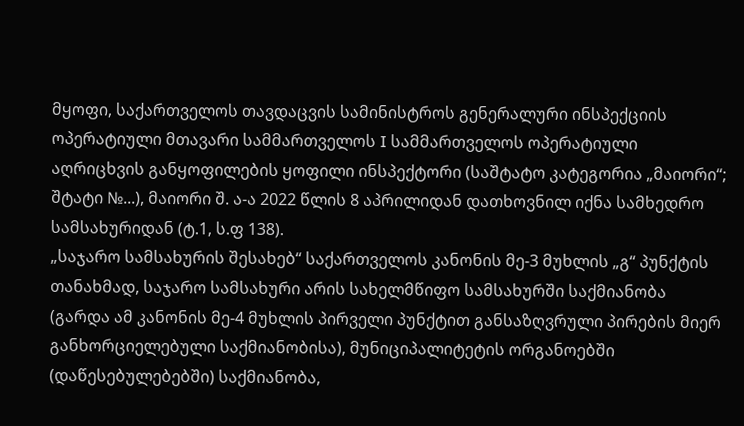მყოფი, საქართველოს თავდაცვის სამინისტროს გენერალური ინსპექციის ოპერატიული მთავარი სამმართველოს I სამმართველოს ოპერატიული აღრიცხვის განყოფილების ყოფილი ინსპექტორი (საშტატო კატეგორია „მაიორი“; შტატი №...), მაიორი შ. ა-ა 2022 წლის 8 აპრილიდან დათხოვნილ იქნა სამხედრო სამსახურიდან (ტ.1, ს.ფ 138).
„საჯარო სამსახურის შესახებ“ საქართველოს კანონის მე-3 მუხლის „გ“ პუნქტის თანახმად, საჯარო სამსახური არის სახელმწიფო სამსახურში საქმიანობა (გარდა ამ კანონის მე-4 მუხლის პირველი პუნქტით განსაზღვრული პირების მიერ განხორციელებული საქმიანობისა), მუნიციპალიტეტის ორგანოებში (დაწესებულებებში) საქმიანობა,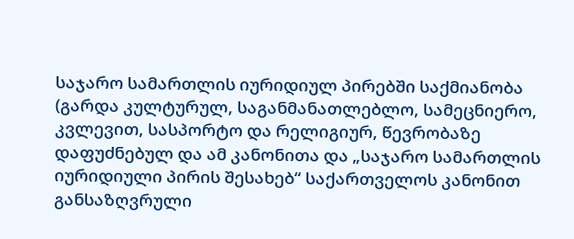საჯარო სამართლის იურიდიულ პირებში საქმიანობა (გარდა კულტურულ, საგანმანათლებლო, სამეცნიერო, კვლევით, სასპორტო და რელიგიურ, წევრობაზე დაფუძნებულ და ამ კანონითა და „საჯარო სამართლის იურიდიული პირის შესახებ“ საქართველოს კანონით განსაზღვრული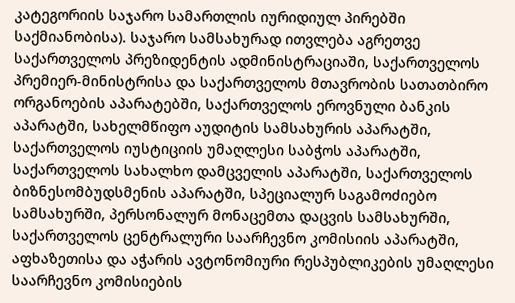კატეგორიის საჯარო სამართლის იურიდიულ პირებში საქმიანობისა). საჯარო სამსახურად ითვლება აგრეთვე საქართველოს პრეზიდენტის ადმინისტრაციაში, საქართველოს პრემიერ-მინისტრისა და საქართველოს მთავრობის სათათბირო ორგანოების აპარატებში, საქართველოს ეროვნული ბანკის აპარატში, სახელმწიფო აუდიტის სამსახურის აპარატში, საქართველოს იუსტიციის უმაღლესი საბჭოს აპარატში, საქართველოს სახალხო დამცველის აპარატში, საქართველოს ბიზნესომბუდსმენის აპარატში, სპეციალურ საგამოძიებო სამსახურში, პერსონალურ მონაცემთა დაცვის სამსახურში, საქართველოს ცენტრალური საარჩევნო კომისიის აპარატში, აფხაზეთისა და აჭარის ავტონომიური რესპუბლიკების უმაღლესი საარჩევნო კომისიების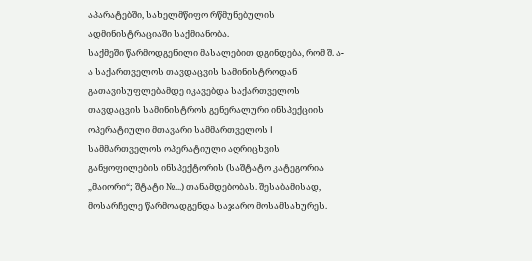აპარატებში, სახელმწიფო რწმუნებულის ადმინისტრაციაში საქმიანობა.
საქმეში წარმოდგენილი მასალებით დგინდება, რომ შ. ა-ა საქართველოს თავდაცვის სამინისტროდან გათავისუფლებამდე იკავებდა საქართველოს თავდაცვის სამინისტროს გენერალური ინსპექციის ოპერატიული მთავარი სამმართველოს I სამმართველოს ოპერატიული აღრიცხვის განყოფილების ინსპექტორის (საშტატო კატეგორია „მაიორი“; შტატი №...) თანამდებობას. შესაბამისად, მოსარჩელე წარმოადგენდა საჯარო მოსამსახურეს.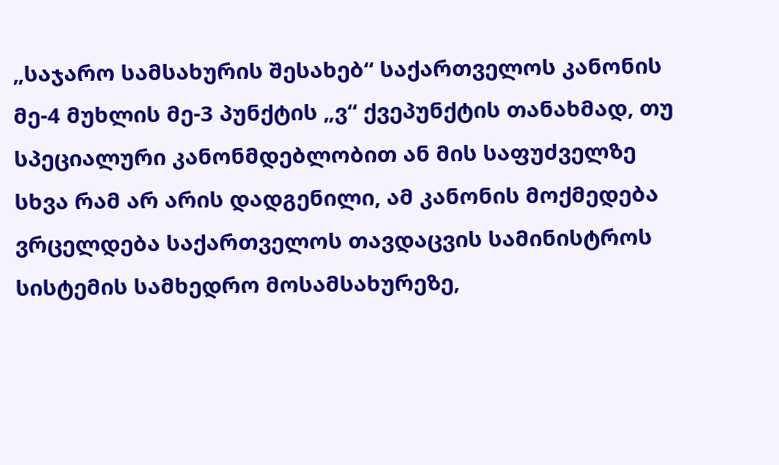„საჯარო სამსახურის შესახებ“ საქართველოს კანონის მე-4 მუხლის მე-3 პუნქტის „ვ“ ქვეპუნქტის თანახმად, თუ სპეციალური კანონმდებლობით ან მის საფუძველზე სხვა რამ არ არის დადგენილი, ამ კანონის მოქმედება ვრცელდება საქართველოს თავდაცვის სამინისტროს სისტემის სამხედრო მოსამსახურეზე,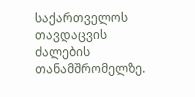საქართველოს თავდაცვის ძალების თანამშრომელზე.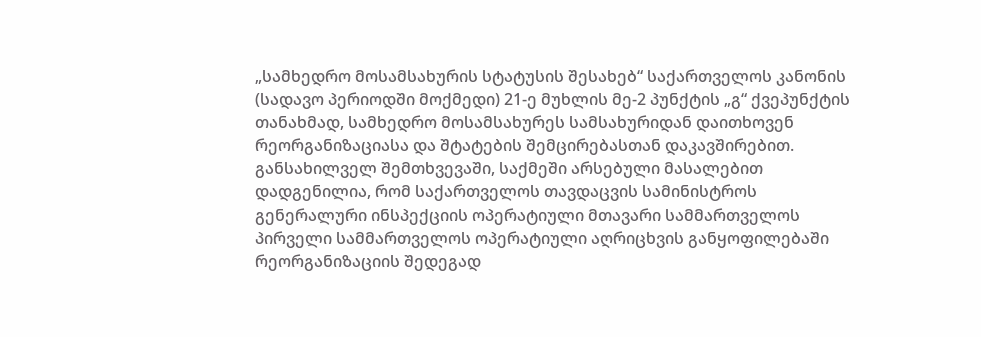„სამხედრო მოსამსახურის სტატუსის შესახებ“ საქართველოს კანონის (სადავო პერიოდში მოქმედი) 21-ე მუხლის მე-2 პუნქტის „გ“ ქვეპუნქტის თანახმად, სამხედრო მოსამსახურეს სამსახურიდან დაითხოვენ რეორგანიზაციასა და შტატების შემცირებასთან დაკავშირებით.
განსახილველ შემთხვევაში, საქმეში არსებული მასალებით დადგენილია, რომ საქართველოს თავდაცვის სამინისტროს გენერალური ინსპექციის ოპერატიული მთავარი სამმართველოს პირველი სამმართველოს ოპერატიული აღრიცხვის განყოფილებაში რეორგანიზაციის შედეგად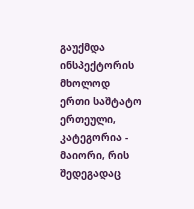გაუქმდა ინსპექტორის მხოლოდ ერთი საშტატო ერთეული, კატეგორია - მაიორი, რის შედეგადაც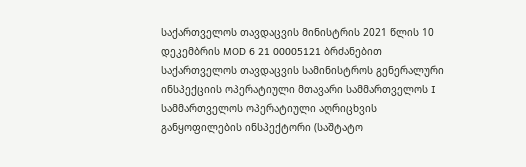საქართველოს თავდაცვის მინისტრის 2021 წლის 10 დეკემბრის MOD 6 21 00005121 ბრძანებით საქართველოს თავდაცვის სამინისტროს გენერალური ინსპექციის ოპერატიული მთავარი სამმართველოს I სამმართველოს ოპერატიული აღრიცხვის განყოფილების ინსპექტორი (საშტატო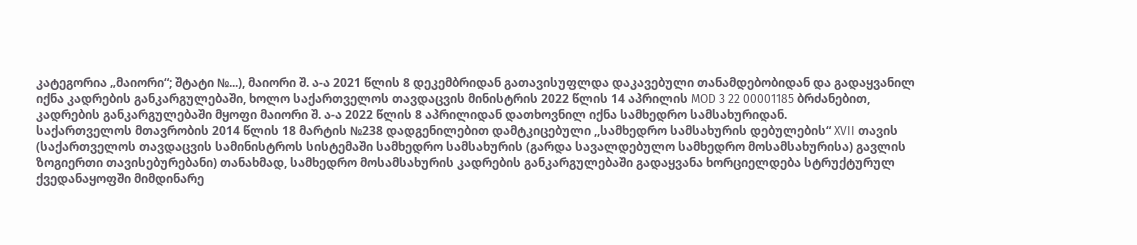კატეგორია „მაიორი“; შტატი №...), მაიორი შ. ა-ა 2021 წლის 8 დეკემბრიდან გათავისუფლდა დაკავებული თანამდებობიდან და გადაყვანილ იქნა კადრების განკარგულებაში, ხოლო საქართველოს თავდაცვის მინისტრის 2022 წლის 14 აპრილის MOD 3 22 00001185 ბრძანებით, კადრების განკარგულებაში მყოფი მაიორი შ. ა-ა 2022 წლის 8 აპრილიდან დათხოვნილ იქნა სამხედრო სამსახურიდან.
საქართველოს მთავრობის 2014 წლის 18 მარტის №238 დადგენილებით დამტკიცებული ,,სამხედრო სამსახურის დებულების“ XVII თავის (საქართველოს თავდაცვის სამინისტროს სისტემაში სამხედრო სამსახურის (გარდა სავალდებულო სამხედრო მოსამსახურისა) გავლის ზოგიერთი თავისებურებანი) თანახმად, სამხედრო მოსამსახურის კადრების განკარგულებაში გადაყვანა ხორციელდება სტრუქტურულ ქვედანაყოფში მიმდინარე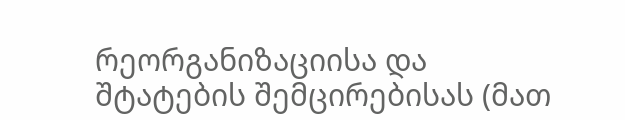რეორგანიზაციისა და შტატების შემცირებისას (მათ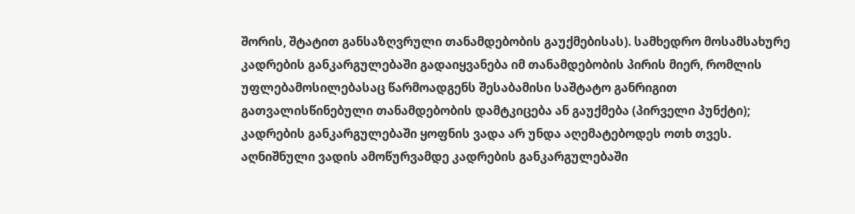შორის, შტატით განსაზღვრული თანამდებობის გაუქმებისას). სამხედრო მოსამსახურე კადრების განკარგულებაში გადაიყვანება იმ თანამდებობის პირის მიერ, რომლის უფლებამოსილებასაც წარმოადგენს შესაბამისი საშტატო განრიგით გათვალისწინებული თანამდებობის დამტკიცება ან გაუქმება (პირველი პუნქტი); კადრების განკარგულებაში ყოფნის ვადა არ უნდა აღემატებოდეს ოთხ თვეს. აღნიშნული ვადის ამოწურვამდე კადრების განკარგულებაში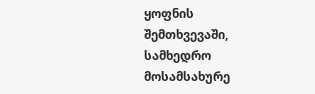ყოფნის შემთხვევაში, სამხედრო მოსამსახურე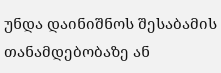უნდა დაინიშნოს შესაბამის თანამდებობაზე ან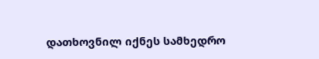დათხოვნილ იქნეს სამხედრო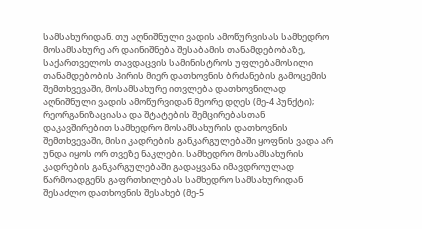სამსახურიდან. თუ აღნიშნული ვადის ამოწურვისას სამხედრო მოსამსახურე არ დაინიშნება შესაბამის თანამდებობაზე, საქართველოს თავდაცვის სამინისტროს უფლებამოსილი თანამდებობის პირის მიერ დათხოვნის ბრძანების გამოცემის შემთხვევაში, მოსამსახურე ითვლება დათხოვნილად აღნიშნული ვადის ამოწურვიდან მეორე დღეს (მე-4 პუნქტი); რეორგანიზაციასა და შტატების შემცირებასთან დაკავშირებით სამხედრო მოსამსახურის დათხოვნის შემთხვევაში, მისი კადრების განკარგულებაში ყოფნის ვადა არ უნდა იყოს ორ თვეზე ნაკლები. სამხედრო მოსამსახურის კადრების განკარგულებაში გადაყვანა იმავდროულად წარმოადგენს გაფრთხილებას სამხედრო სამსახურიდან შესაძლო დათხოვნის შესახებ (მე-5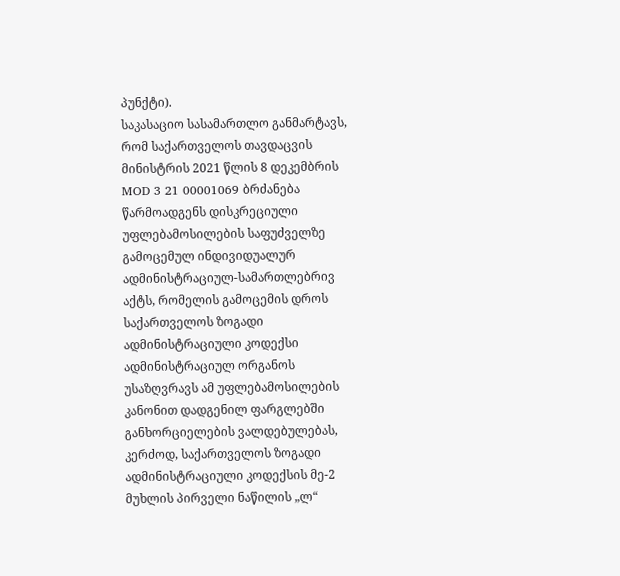პუნქტი).
საკასაციო სასამართლო განმარტავს, რომ საქართველოს თავდაცვის მინისტრის 2021 წლის 8 დეკემბრის MOD 3 21 00001069 ბრძანება წარმოადგენს დისკრეციული უფლებამოსილების საფუძველზე გამოცემულ ინდივიდუალურ ადმინისტრაციულ-სამართლებრივ აქტს, რომელის გამოცემის დროს საქართველოს ზოგადი ადმინისტრაციული კოდექსი ადმინისტრაციულ ორგანოს უსაზღვრავს ამ უფლებამოსილების კანონით დადგენილ ფარგლებში განხორციელების ვალდებულებას, კერძოდ, საქართველოს ზოგადი ადმინისტრაციული კოდექსის მე-2 მუხლის პირველი ნაწილის „ლ“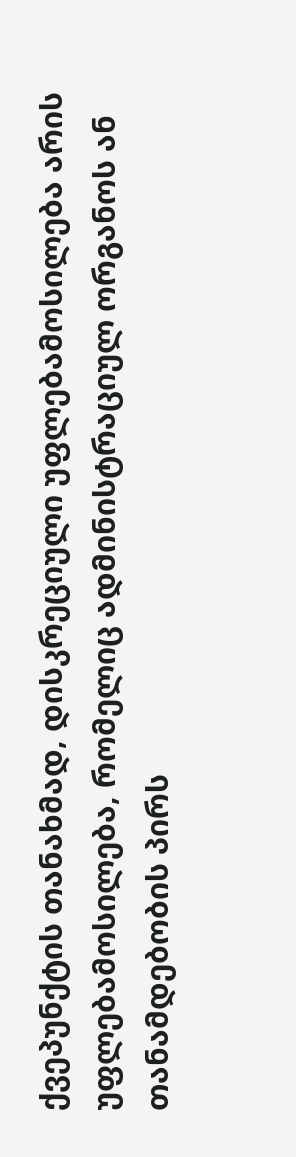ქვეპუნქტის თანახმად, დისკრეციული უფლებამოსილება არის უფლებამოსილება, რომელიც ადმინისტრაციულ ორგანოს ან თანამდებობის პირს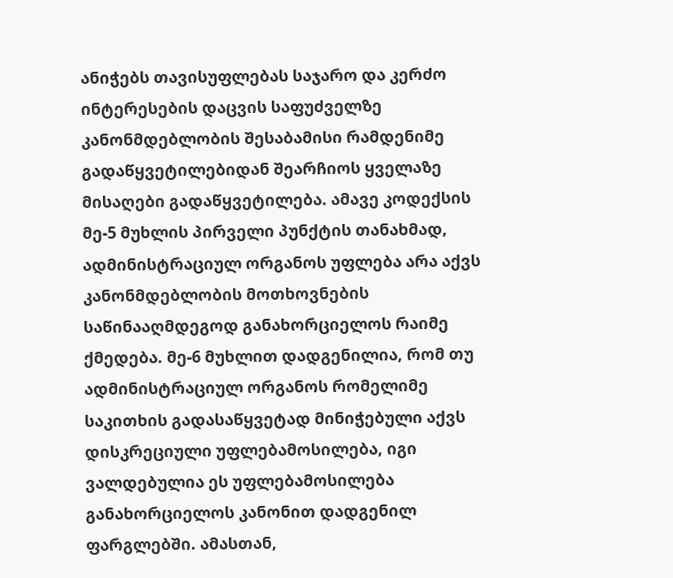ანიჭებს თავისუფლებას საჯარო და კერძო ინტერესების დაცვის საფუძველზე კანონმდებლობის შესაბამისი რამდენიმე გადაწყვეტილებიდან შეარჩიოს ყველაზე მისაღები გადაწყვეტილება. ამავე კოდექსის მე-5 მუხლის პირველი პუნქტის თანახმად, ადმინისტრაციულ ორგანოს უფლება არა აქვს კანონმდებლობის მოთხოვნების საწინააღმდეგოდ განახორციელოს რაიმე ქმედება. მე-6 მუხლით დადგენილია, რომ თუ ადმინისტრაციულ ორგანოს რომელიმე საკითხის გადასაწყვეტად მინიჭებული აქვს დისკრეციული უფლებამოსილება, იგი ვალდებულია ეს უფლებამოსილება განახორციელოს კანონით დადგენილ ფარგლებში. ამასთან,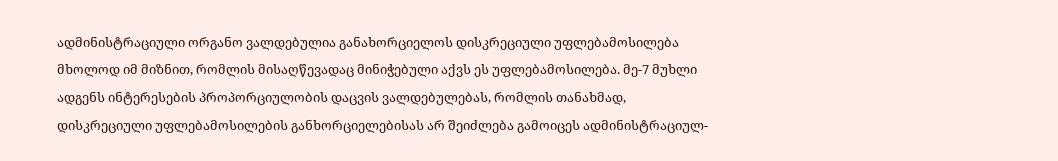ადმინისტრაციული ორგანო ვალდებულია განახორციელოს დისკრეციული უფლებამოსილება მხოლოდ იმ მიზნით, რომლის მისაღწევადაც მინიჭებული აქვს ეს უფლებამოსილება. მე-7 მუხლი ადგენს ინტერესების პროპორციულობის დაცვის ვალდებულებას, რომლის თანახმად, დისკრეციული უფლებამოსილების განხორციელებისას არ შეიძლება გამოიცეს ადმინისტრაციულ-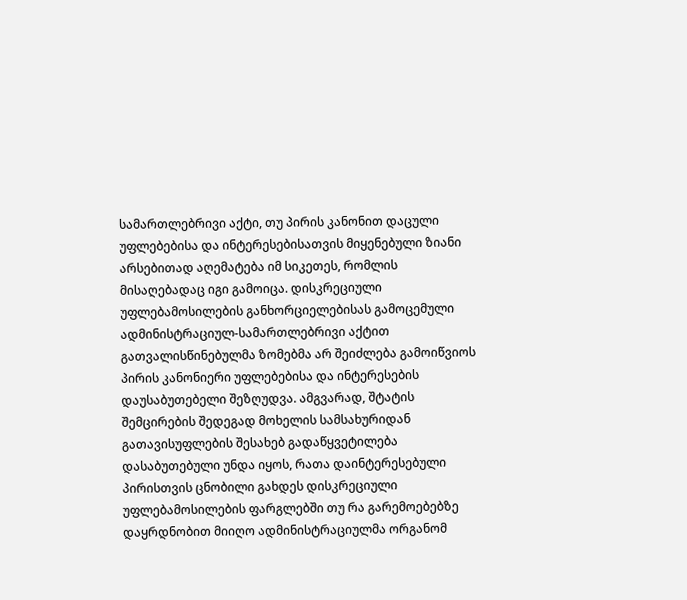სამართლებრივი აქტი, თუ პირის კანონით დაცული უფლებებისა და ინტერესებისათვის მიყენებული ზიანი არსებითად აღემატება იმ სიკეთეს, რომლის მისაღებადაც იგი გამოიცა. დისკრეციული უფლებამოსილების განხორციელებისას გამოცემული ადმინისტრაციულ-სამართლებრივი აქტით გათვალისწინებულმა ზომებმა არ შეიძლება გამოიწვიოს პირის კანონიერი უფლებებისა და ინტერესების დაუსაბუთებელი შეზღუდვა. ამგვარად, შტატის შემცირების შედეგად მოხელის სამსახურიდან გათავისუფლების შესახებ გადაწყვეტილება დასაბუთებული უნდა იყოს, რათა დაინტერესებული პირისთვის ცნობილი გახდეს დისკრეციული უფლებამოსილების ფარგლებში თუ რა გარემოებებზე დაყრდნობით მიიღო ადმინისტრაციულმა ორგანომ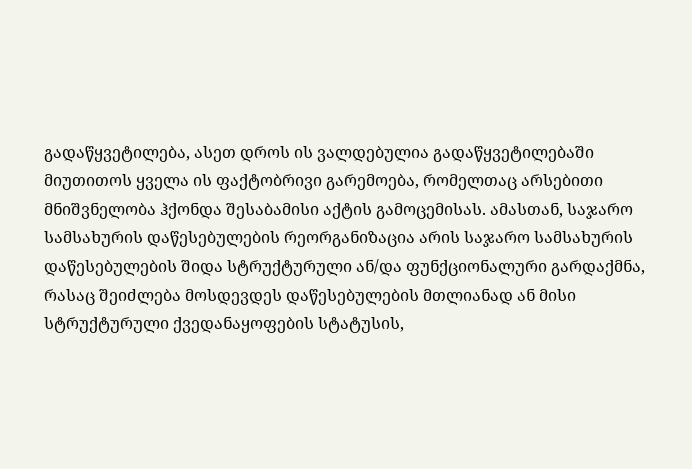გადაწყვეტილება, ასეთ დროს ის ვალდებულია გადაწყვეტილებაში მიუთითოს ყველა ის ფაქტობრივი გარემოება, რომელთაც არსებითი მნიშვნელობა ჰქონდა შესაბამისი აქტის გამოცემისას. ამასთან, საჯარო სამსახურის დაწესებულების რეორგანიზაცია არის საჯარო სამსახურის დაწესებულების შიდა სტრუქტურული ან/და ფუნქციონალური გარდაქმნა, რასაც შეიძლება მოსდევდეს დაწესებულების მთლიანად ან მისი სტრუქტურული ქვედანაყოფების სტატუსის,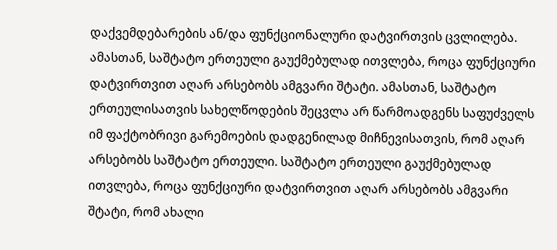დაქვემდებარების ან/და ფუნქციონალური დატვირთვის ცვლილება. ამასთან, საშტატო ერთეული გაუქმებულად ითვლება, როცა ფუნქციური დატვირთვით აღარ არსებობს ამგვარი შტატი. ამასთან, საშტატო ერთეულისათვის სახელწოდების შეცვლა არ წარმოადგენს საფუძველს იმ ფაქტობრივი გარემოების დადგენილად მიჩნევისათვის, რომ აღარ არსებობს საშტატო ერთეული. საშტატო ერთეული გაუქმებულად ითვლება, როცა ფუნქციური დატვირთვით აღარ არსებობს ამგვარი შტატი, რომ ახალი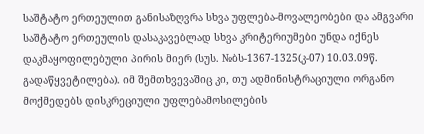საშტატო ერთეულით განისაზღვრა სხვა უფლება-მოვალეობები და ამგვარი საშტატო ერთეულის დასაკავებლად სხვა კრიტერიუმები უნდა იქნეს დაკმაყოფილებული პირის მიერ (სუს. №ბს-1367-1325(კ-07) 10.03.09წ. გადაწყვეტილება). იმ შემთხვევაშიც კი, თუ ადმინისტრაციული ორგანო მოქმედებს დისკრეციული უფლებამოსილების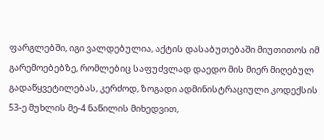ფარგლებში, იგი ვალდებულია, აქტის დასაბუთებაში მიუთითოს იმ გარემოებებზე, რომლებიც საფუძვლად დაედო მის მიერ მიღებულ გადაწყვეტილებას, კერძოდ, ზოგადი ადმინისტრაციული კოდექსის 53-ე მუხლის მე-4 ნაწილის მიხედვით,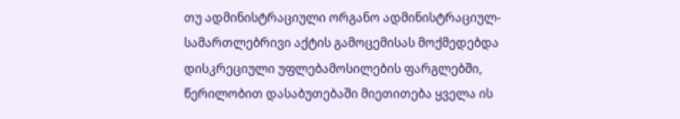თუ ადმინისტრაციული ორგანო ადმინისტრაციულ-სამართლებრივი აქტის გამოცემისას მოქმედებდა დისკრეციული უფლებამოსილების ფარგლებში, წერილობით დასაბუთებაში მიეთითება ყველა ის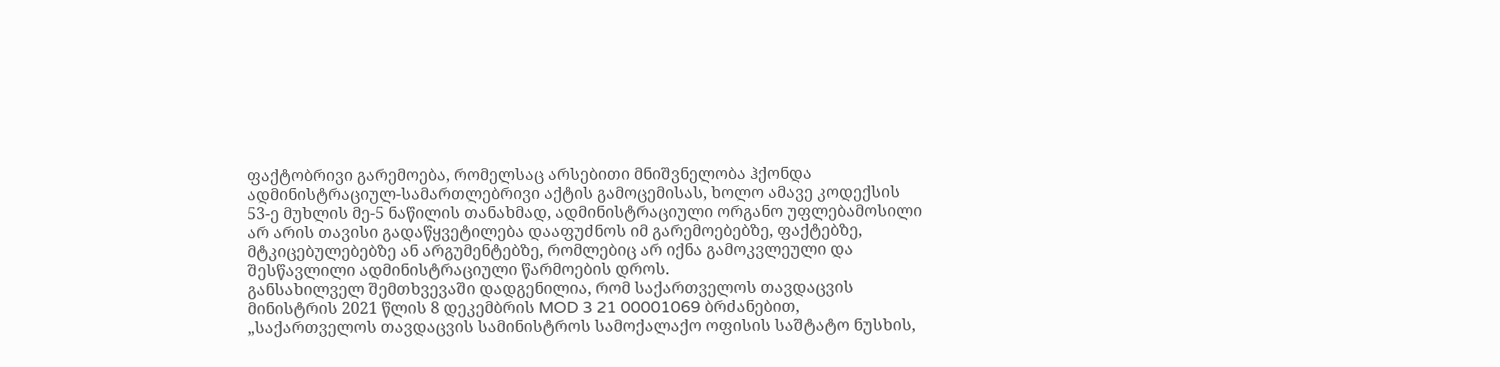ფაქტობრივი გარემოება, რომელსაც არსებითი მნიშვნელობა ჰქონდა ადმინისტრაციულ-სამართლებრივი აქტის გამოცემისას, ხოლო ამავე კოდექსის 53-ე მუხლის მე-5 ნაწილის თანახმად, ადმინისტრაციული ორგანო უფლებამოსილი არ არის თავისი გადაწყვეტილება დააფუძნოს იმ გარემოებებზე, ფაქტებზე, მტკიცებულებებზე ან არგუმენტებზე, რომლებიც არ იქნა გამოკვლეული და შესწავლილი ადმინისტრაციული წარმოების დროს.
განსახილველ შემთხვევაში დადგენილია, რომ საქართველოს თავდაცვის მინისტრის 2021 წლის 8 დეკემბრის MOD 3 21 00001069 ბრძანებით, „საქართველოს თავდაცვის სამინისტროს სამოქალაქო ოფისის საშტატო ნუსხის,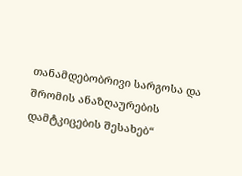თანამდებობრივი სარგოსა და შრომის ანაზღაურების დამტკიცების შესახებ“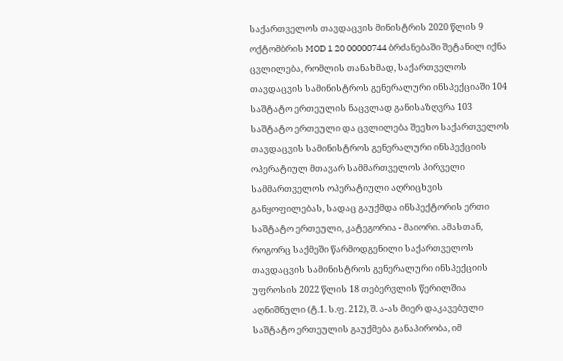საქართველოს თავდაცვის მინისტრის 2020 წლის 9 ოქტომბრის MOD 1 20 00000744 ბრძანებაში შეტანილ იქნა ცვლილება, რომლის თანახმად, საქართველოს თავდაცვის სამინისტროს გენერალური ინსპექციაში 104 საშტატო ერთეულის ნაცვლად განისაზღვრა 103 საშტატო ერთეული და ცვლილება შეეხო საქართველოს თავდაცვის სამინისტროს გენერალური ინსპექციის ოპერატიულ მთავარ სამმართველოს პირველი სამმართველოს ოპერატიული აღრიცხვის განყოფილებას, სადაც გაუქმდა ინსპექტორის ერთი საშტატო ერთეული, კატეგორია - მაიორი. ამასთან, როგორც საქმეში წარმოდგენილი საქართველოს თავდაცვის სამინისტროს გენერალური ინსპექციის უფროსის 2022 წლის 18 თებერვლის წერილშია აღნიშნული (ტ.1. ს.ფ. 212), შ. ა-ას მიერ დაკავებული საშტატო ერთეულის გაუქმება განაპირობა, იმ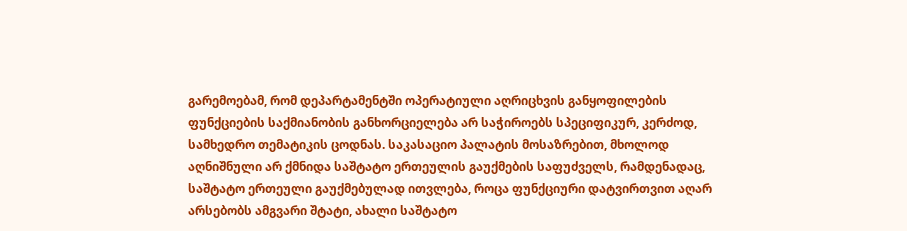გარემოებამ, რომ დეპარტამენტში ოპერატიული აღრიცხვის განყოფილების ფუნქციების საქმიანობის განხორციელება არ საჭიროებს სპეციფიკურ, კერძოდ, სამხედრო თემატიკის ცოდნას. საკასაციო პალატის მოსაზრებით, მხოლოდ აღნიშნული არ ქმნიდა საშტატო ერთეულის გაუქმების საფუძველს, რამდენადაც, საშტატო ერთეული გაუქმებულად ითვლება, როცა ფუნქციური დატვირთვით აღარ არსებობს ამგვარი შტატი, ახალი საშტატო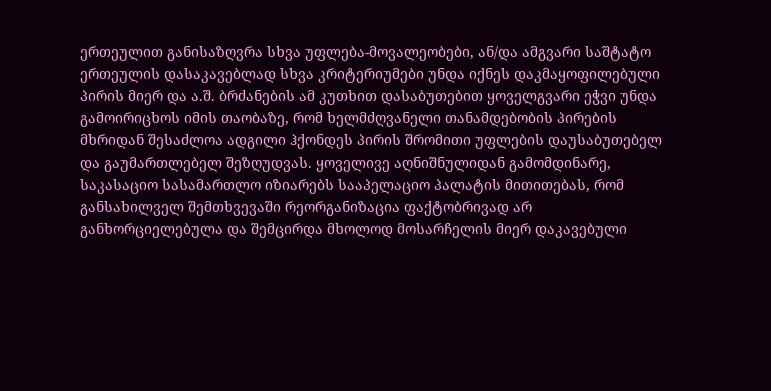ერთეულით განისაზღვრა სხვა უფლება-მოვალეობები, ან/და ამგვარი საშტატო ერთეულის დასაკავებლად სხვა კრიტერიუმები უნდა იქნეს დაკმაყოფილებული პირის მიერ და ა.შ. ბრძანების ამ კუთხით დასაბუთებით ყოველგვარი ეჭვი უნდა გამოირიცხოს იმის თაობაზე, რომ ხელმძღვანელი თანამდებობის პირების მხრიდან შესაძლოა ადგილი ჰქონდეს პირის შრომითი უფლების დაუსაბუთებელ და გაუმართლებელ შეზღუდვას. ყოველივე აღნიშნულიდან გამომდინარე, საკასაციო სასამართლო იზიარებს სააპელაციო პალატის მითითებას, რომ განსახილველ შემთხვევაში რეორგანიზაცია ფაქტობრივად არ განხორციელებულა და შემცირდა მხოლოდ მოსარჩელის მიერ დაკავებული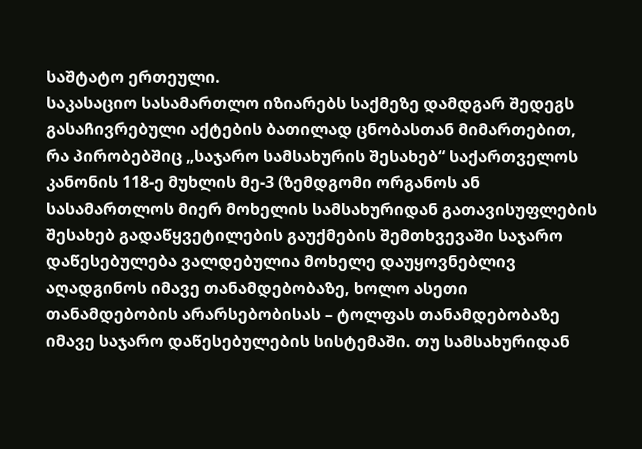საშტატო ერთეული.
საკასაციო სასამართლო იზიარებს საქმეზე დამდგარ შედეგს გასაჩივრებული აქტების ბათილად ცნობასთან მიმართებით, რა პირობებშიც „საჯარო სამსახურის შესახებ“ საქართველოს კანონის 118-ე მუხლის მე-3 (ზემდგომი ორგანოს ან სასამართლოს მიერ მოხელის სამსახურიდან გათავისუფლების შესახებ გადაწყვეტილების გაუქმების შემთხვევაში საჯარო დაწესებულება ვალდებულია მოხელე დაუყოვნებლივ აღადგინოს იმავე თანამდებობაზე, ხოლო ასეთი თანამდებობის არარსებობისას – ტოლფას თანამდებობაზე იმავე საჯარო დაწესებულების სისტემაში. თუ სამსახურიდან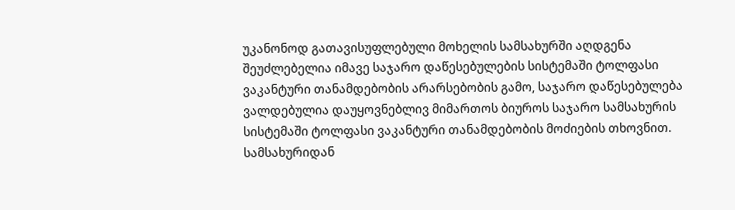უკანონოდ გათავისუფლებული მოხელის სამსახურში აღდგენა შეუძლებელია იმავე საჯარო დაწესებულების სისტემაში ტოლფასი ვაკანტური თანამდებობის არარსებობის გამო, საჯარო დაწესებულება ვალდებულია დაუყოვნებლივ მიმართოს ბიუროს საჯარო სამსახურის სისტემაში ტოლფასი ვაკანტური თანამდებობის მოძიების თხოვნით. სამსახურიდან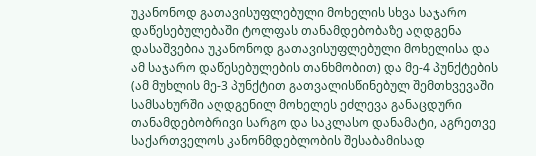უკანონოდ გათავისუფლებული მოხელის სხვა საჯარო დაწესებულებაში ტოლფას თანამდებობაზე აღდგენა დასაშვებია უკანონოდ გათავისუფლებული მოხელისა და ამ საჯარო დაწესებულების თანხმობით) და მე-4 პუნქტების (ამ მუხლის მე-3 პუნქტით გათვალისწინებულ შემთხვევაში სამსახურში აღდგენილ მოხელეს ეძლევა განაცდური თანამდებობრივი სარგო და საკლასო დანამატი, აგრეთვე საქართველოს კანონმდებლობის შესაბამისად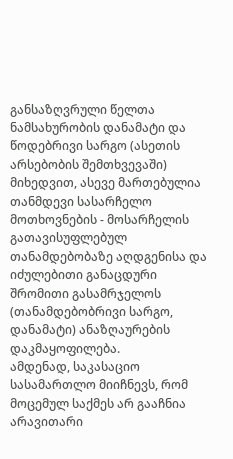განსაზღვრული წელთა ნამსახურობის დანამატი და წოდებრივი სარგო (ასეთის არსებობის შემთხვევაში) მიხედვით, ასევე მართებულია თანმდევი სასარჩელო მოთხოვნების - მოსარჩელის გათავისუფლებულ თანამდებობაზე აღდგენისა და იძულებითი განაცდური შრომითი გასამრჯელოს (თანამდებობრივი სარგო, დანამატი) ანაზღაურების დაკმაყოფილება.
ამდენად, საკასაციო სასამართლო მიიჩნევს, რომ მოცემულ საქმეს არ გააჩნია არავითარი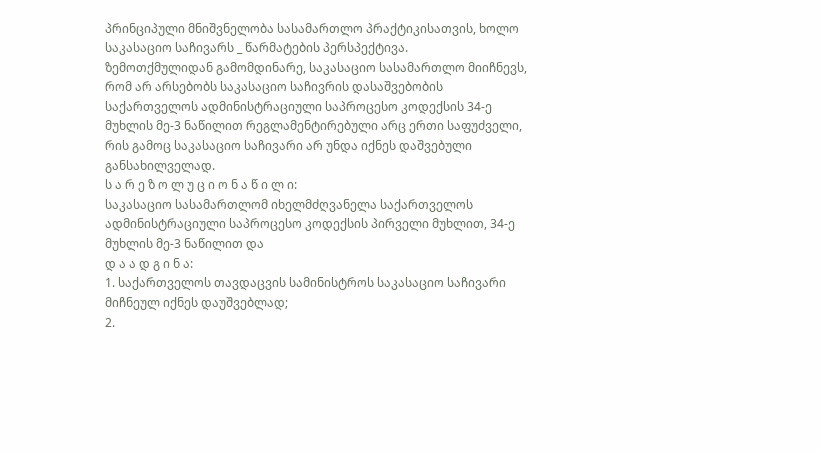პრინციპული მნიშვნელობა სასამართლო პრაქტიკისათვის, ხოლო საკასაციო საჩივარს _ წარმატების პერსპექტივა.
ზემოთქმულიდან გამომდინარე, საკასაციო სასამართლო მიიჩნევს, რომ არ არსებობს საკასაციო საჩივრის დასაშვებობის საქართველოს ადმინისტრაციული საპროცესო კოდექსის 34-ე მუხლის მე-3 ნაწილით რეგლამენტირებული არც ერთი საფუძველი, რის გამოც საკასაციო საჩივარი არ უნდა იქნეს დაშვებული განსახილველად.
ს ა რ ე ზ ო ლ უ ც ი ო ნ ა წ ი ლ ი:
საკასაციო სასამართლომ იხელმძღვანელა საქართველოს ადმინისტრაციული საპროცესო კოდექსის პირველი მუხლით, 34-ე მუხლის მე-3 ნაწილით და
დ ა ა დ გ ი ნ ა:
1. საქართველოს თავდაცვის სამინისტროს საკასაციო საჩივარი მიჩნეულ იქნეს დაუშვებლად;
2.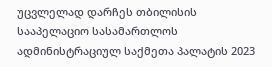უცვლელად დარჩეს თბილისის სააპელაციო სასამართლოს ადმინისტრაციულ საქმეთა პალატის 2023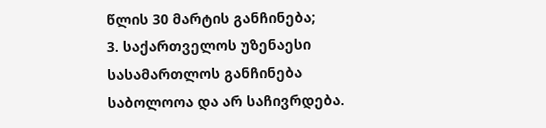წლის 30 მარტის განჩინება;
3. საქართველოს უზენაესი სასამართლოს განჩინება საბოლოოა და არ საჩივრდება.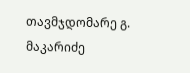თავმჯდომარე გ. მაკარიძე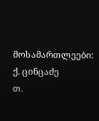მოსამართლეები: ქ. ცინცაძე
თ.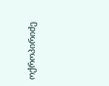ოქროპირიძე